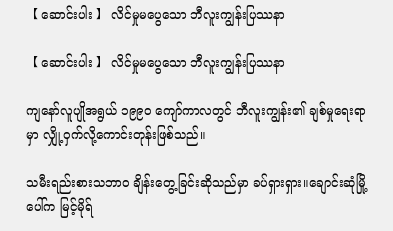【 ဆောင်းပါး 】 လိင်မှုမပွေသော ဘီလူးကျွန်းပြဿနာ

【 ဆောင်းပါး 】 လိင်မှုမပွေသော ဘီလူးကျွန်းပြဿနာ

ကျနော်လူပျိုအရွယ် ၁၉၉၀ ကျော်ကာလတွင် ဘီလူးကျွန်း၏ ချစ်မှုရေးရာမှာ လျှို့ဝှက်လို့ကောင်းတုန်းဖြစ်သည်။

သမီးရည်းစားသဘာဝ ချိန်းတွေ့ခြင်းဆိုသည်မှာ ခပ်ရှားရှား။ချောင်းဆုံမြို့ပေါ်က မြင့်မိုရ်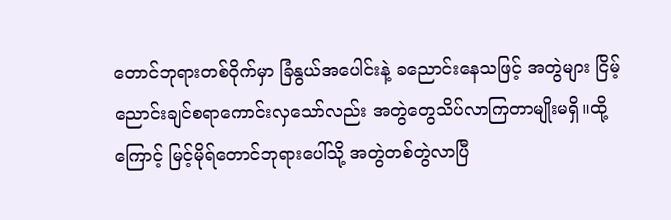တောင်ဘုရားတစ်ဝိုက်မှာ ခြံနွယ်အပေါင်းနဲ့ ခညောင်းနေသဖြင့် အတွဲများ ငြိမ့်ညောင်းချင်စရာကောင်းလှသော်လည်း အတွဲတွေသိပ်လာကြတာမျိုးမရှိ။ထို့ကြောင့် မြင့်မိုရ်တောင်ဘုရားပေါ်သို့ အတွဲတစ်တွဲလာပြီ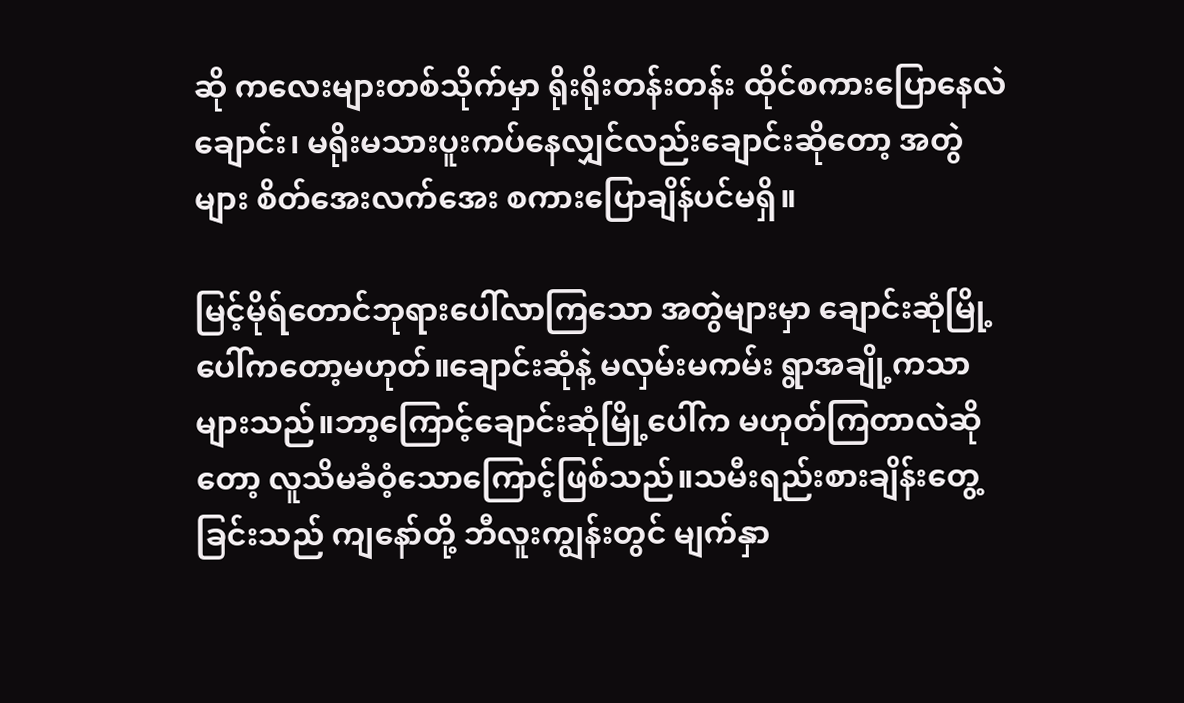ဆို ကလေးများတစ်သိုက်မှာ ရိုးရိုးတန်းတန်း ထိုင်စကားပြောနေလဲချောင်း၊ မရိုးမသားပူးကပ်နေလျှင်လည်းချောင်းဆိုတော့ အတွဲများ စိတ်အေးလက်အေး စကားပြောချိန်ပင်မရှိ။

မြင့်မိုရ်တောင်ဘုရားပေါ်လာကြသော အတွဲများမှာ ချောင်းဆုံမြို့ပေါ်ကတော့မဟုတ်။ချောင်းဆုံနဲ့ မလှမ်းမကမ်း ရွာအချို့ကသာ များသည်။ဘာ့ကြောင့်ချောင်းဆုံမြို့ပေါ်က မဟုတ်ကြတာလဲဆိုတော့ လူသိမခံဝံ့သောကြောင့်ဖြစ်သည်။သမီးရည်းစားချိန်းတွေ့ခြင်းသည် ကျနော်တို့ ဘီလူးကျွန်းတွင် မျက်နှာ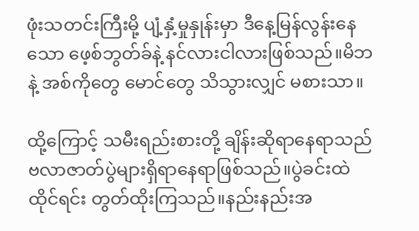ဖုံးသတင်းကြီးမို့ ပျံ့နှံ့မှုနှုန်းမှာ ဒီနေ့မြန်လွန်းနေသော ဖေ့စ်ဘွတ်ခ်နဲ့ နင်လားငါလားဖြစ်သည်။မိဘနဲ့ အစ်ကိုတွေ မောင်တွေ သိသွားလျှင် မစားသာ။

ထို့ကြောင့် သမီးရည်းစားတို့ ချိန်းဆိုရာနေရာသည် ဗလာဇာတ်ပွဲများရှိရာနေရာဖြစ်သည်။ပွဲခင်းထဲထိုင်ရင်း တွတ်ထိုးကြသည်။နည်းနည်းအ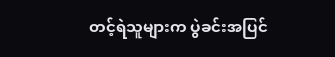တင့်ရဲသူများက ပွဲခင်းအပြင်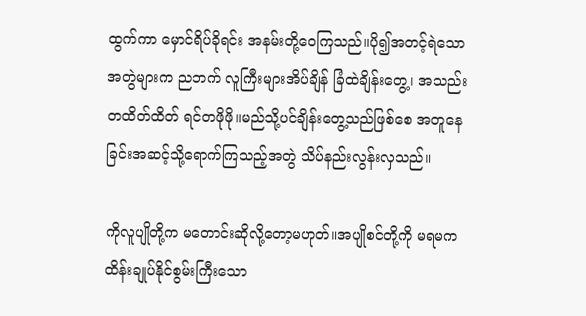ထွက်ကာ မှောင်ရိပ်ခိုရင်း အနမ်းတို့ဝေကြသည်။ပို၍အတင့်ရဲသောအတွဲများက ညဘက် လူကြီးများအိပ်ချိန် ခြံထဲချိန်းတွေ့၊ အသည်းတထိတ်ထိတ် ရင်တဖိုဖို။မည်သို့ပင်ချိန်းတွေ့သည်ဖြစ်စေ အတူနေခြင်းအဆင့်သို့ရောက်ကြသည့်အတွဲ သိပ်နည်းလွန်းလှသည်။

ကိုလူပျိုတို့က မတောင်းဆိုလို့တော့မဟုတ်။အပျိုစင်တို့ကို မရမကထိန်းချုပ်နိုင်စွမ်းကြီးသော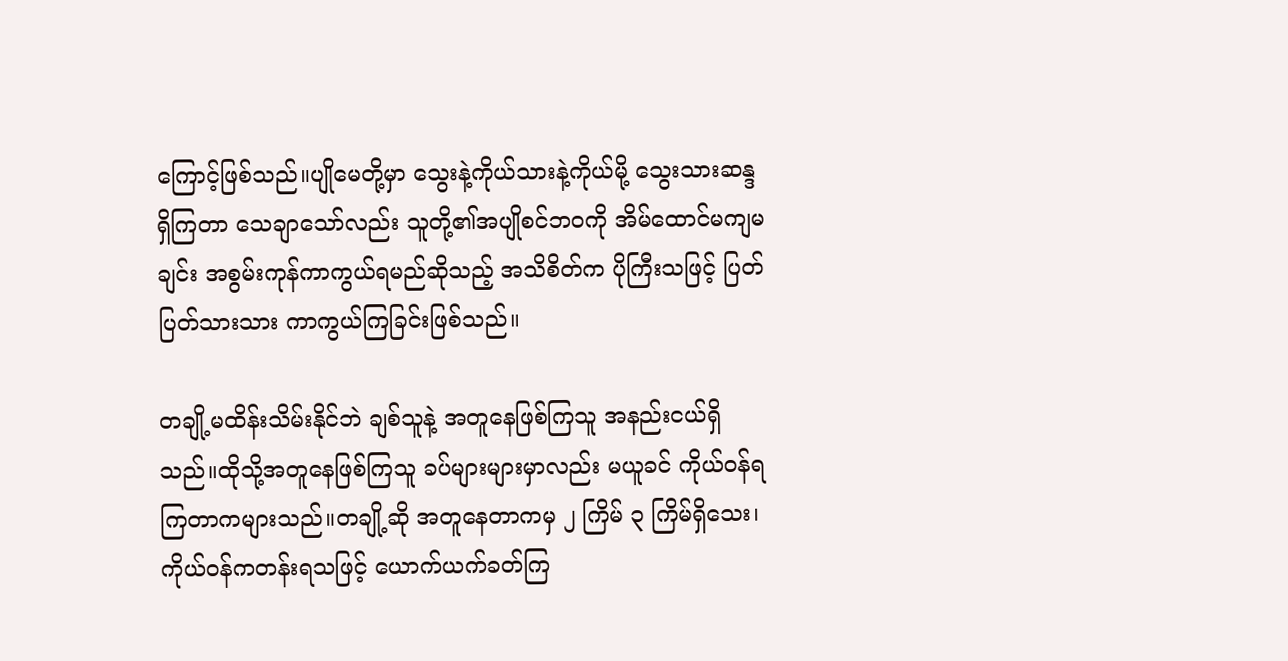ကြောင့်ဖြစ်သည်။ပျိုမေတို့မှာ သွေးနဲ့ကိုယ်သားနဲ့ကိုယ်မို့ သွေးသားဆန္ဒရှိကြတာ သေချာသော်လည်း သူတို့၏အပျိုစင်ဘဝကို အိမ်ထောင်မကျမချင်း အစွမ်းကုန်ကာကွယ်ရမည်ဆိုသည့် အသိစိတ်က ပိုကြီးသဖြင့် ပြတ်ပြတ်သားသား ကာကွယ်ကြခြင်းဖြစ်သည်။

တချို့မထိန်းသိမ်းနိုင်ဘဲ ချစ်သူနဲ့ အတူနေဖြစ်ကြသူ အနည်းငယ်ရှိသည်။ထိုသို့အတူနေဖြစ်ကြသူ ခပ်များများမှာလည်း မယူခင် ကိုယ်ဝန်ရကြတာကများသည်။တချို့ဆို အတူနေတာကမှ ၂ ကြိမ် ၃ ကြိမ်ရှိသေး၊ ကိုယ်ဝန်ကတန်းရသဖြင့် ယောက်ယက်ခတ်ကြ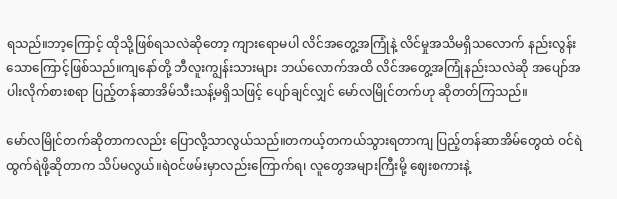ရသည်။ဘာ့ကြောင့် ထိုသို့ဖြစ်ရသလဲဆိုတော့ ကျားရောမပါ လိင်အတွေ့အကြုံနဲ့ လိင်မှုအသိမရှိသလောက် နည်းလွန်းသောကြောင့်ဖြစ်သည်။ကျနော်တို့ ဘီလူးကျွန်းသားများ ဘယ်လောက်အထိ လိင်အတွေ့အကြုံနည်းသလဲဆို အပျော်အပါးလိုက်စားစရာ ပြည့်တန်ဆာအိမ်သီးသန့်မရှိသဖြင့် ပျော်ချင်လျှင် မော်လမြိုင်တက်ဟု ဆိုတတ်ကြသည်။

မော်လမြိုင်တက်ဆိုတာကလည်း ပြောလို့သာလွယ်သည်။တကယ့်တကယ်သွားရတာကျ ပြည့်တန်ဆာအိမ်တွေထဲ ဝင်ရဲထွက်ရဲဖို့ဆိုတာက သိပ်မလွယ်။ရဲဝင်ဖမ်းမှာလည်းကြောက်ရ၊ လူတွေအများကြီးမို့ ဈေးစကားနဲ့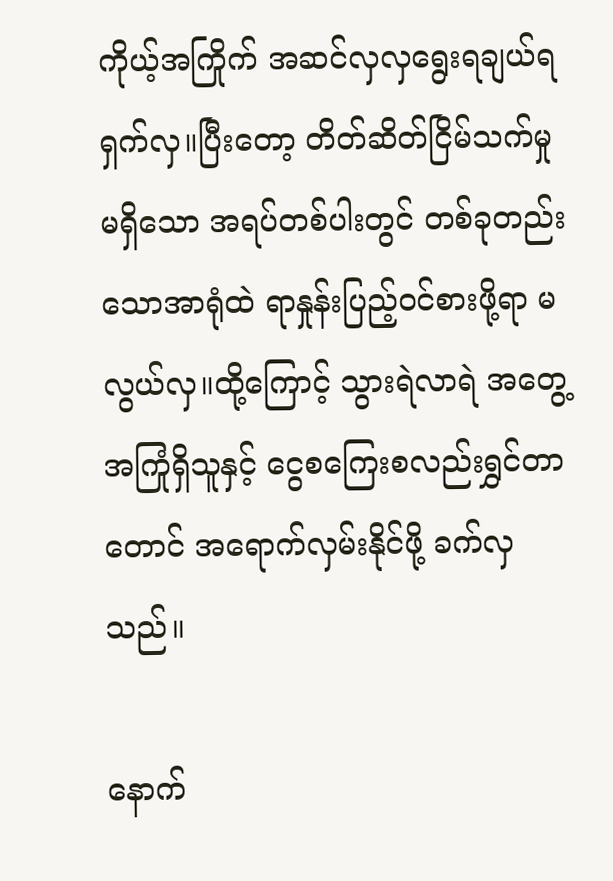ကိုယ့်အကြိုက် အဆင်လှလှရွေးရချယ်ရ ရှက်လှ။ပြီးတော့ တိတ်ဆိတ်ငြိမ်သက်မှုမရှိသော အရပ်တစ်ပါးတွင် တစ်ခုတည်းသောအာရုံထဲ ရာနှုန်းပြည့်ဝင်စားဖို့ရာ မလွယ်လှ။ထို့ကြောင့် သွားရဲလာရဲ အတွေ့အကြုံရှိသူနှင့် ငွေစကြေးစလည်းရွှင်တာတောင် အရောက်လှမ်းနိုင်ဖို့ ခက်လှသည်။

နောက်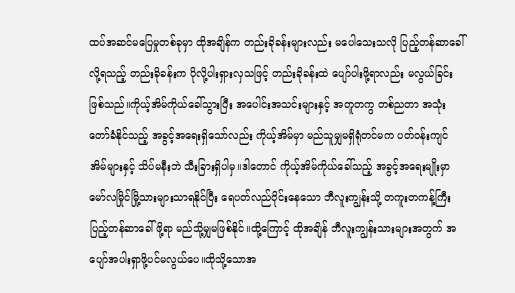ထပ်အဆင်မပြေမှုတစ်ခုမှာ ထိုအချိန်က တည်းခိုခန်းများလည်း မပေါသေးသလို ပြည့်တန်ဆာခေါ်လို့ရသည့် တည်းခိုခန်းက ပိုလို့ပါးရှားလှသဖြင့် တည်းခိုခန်းထဲ ပျော်ပါးဖို့ရာလည်း မလွယ်ခြင်းဖြစ်သည်။ကိုယ့်အိမ်ကိုယ်ခေါ်သွားပြီး အပေါင်းအသင်းများနှင့် အတူတကွ တစ်ညတာ အသုံးတော်ခံနိုင်သည့် အခွင့်အရေးရှိသော်လည်း ကိုယ့်အိမ်မှာ မည်သူမျှမရှိရုံတင်မက ပတ်ဝန်းကျင်အိမ်များနှင့် သိပ်မနီးဘဲ သီးခြားရှိပါမှ။ဒါတောင် ကိုယ့်အိမ်ကိုယ်ခေါ်သည့် အခွင့်အရေးမျိုးမှာ မော်လမြိုင်မြို့သားများသာရနိုင်ပြီး ရေပတ်လည်ဝိုင်းနေသော ဘီလူးကျွန်းသို့ တကူးတကန့်ကြီး ပြည့်တန်ဆာခေါ်ဖို့ရာ မည်သို့မျှမဖြစ်နိုင်။ထို့ကြောင့် ထိုအချိန် ဘီလူးကျွန်းသားများအတွက် အပျော်အပါးရှာဖို့ပင်မလွယ်ပေ။ထိုသို့သောအ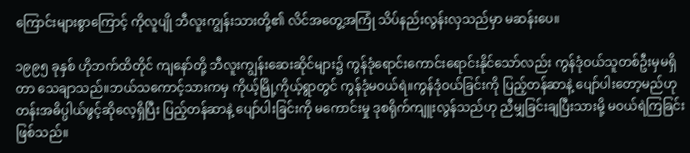ကြောင်းများစွာကြောင့် ကိုလူပျို ဘီလူးကျွန်းသားတို့၏ လိင်အတွေ့အကြုံ သိပ်နည်းလွန်းလှသည်မှာ မဆန်းပေ။

၁၉၉၅ ခုနှစ် ဟိုဘက်ထိတိုင် ကျနော်တို့ ဘီလူးကျွန်းဆေးဆိုင်များ၌ ကွန်ဒုံရောင်းကောင်းရောင်းနိုင်သော်လည်း ကွန်ဒုံဝယ်သူတစ်ဦးမှမရှိတာ သေချာသည်။ဘယ်သကောင့်သားကမှ ကိုယ့်မြို့ကိုယ့်ရွာတွင် ကွန်ဒုံမဝယ်ရဲ။ကွန်ဒုံဝယ်ခြင်းကို ပြည့်တန်ဆာနဲ့ ပျော်ပါးတော့မည်ဟု တန်းအဓိပ္ပါယ်ဖွင့်ဆိုလေ့ရှိပြီး ပြည့်တန်ဆာနဲ့ ပျော်ပါးခြင်းကို မကောင်းမှု ဒုစရိုက်ကျူးလွန်သည်ဟု ညီမျှခြင်းချပြီးသားမို့ မဝယ်ရဲကြခြင်းဖြစ်သည်။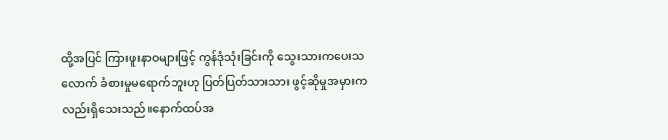ထို့အပြင် ကြားဖူးနာဝများဖြင့် ကွန်ဒုံသုံးခြင်းကို သွေးသားကပေးသလောက် ခံစားမှုမရောက်ဘူးဟု ပြတ်ပြတ်သားသား ဖွင့်ဆိုမှုအမှားကလည်းရှိသေးသည်။နောက်ထပ်အ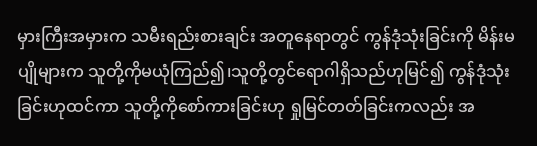မှားကြီးအမှားက သမီးရည်းစားချင်း အတူနေရာတွင် ကွန်ဒုံသုံးခြင်းကို မိန်းမပျိုများက သူတို့ကိုမယုံကြည်၍၊သူတို့တွင်ရောဂါရှိသည်ဟုမြင်၍ ကွန်ဒုံသုံးခြင်းဟုထင်ကာ သူတို့ကိုစော်ကားခြင်းဟု ရှုမြင်တတ်ခြင်းကလည်း အ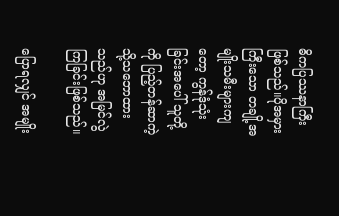ဓိကပြဿနာကြီးဖြစ်သည်။ပိုအမှားကြီးသော တချို့အမျိုးသမီးများကျတော့ ကွန်ဒုံသုံးခြင်းအပေါ် သူတို့ကို ပြည့်တန်ဆာကဲ့သို့သဘောထားသည်ဟု အမြင်လွဲကြခြင်းဖြစ်သည်။

ပြောရလျှင် အမျိုး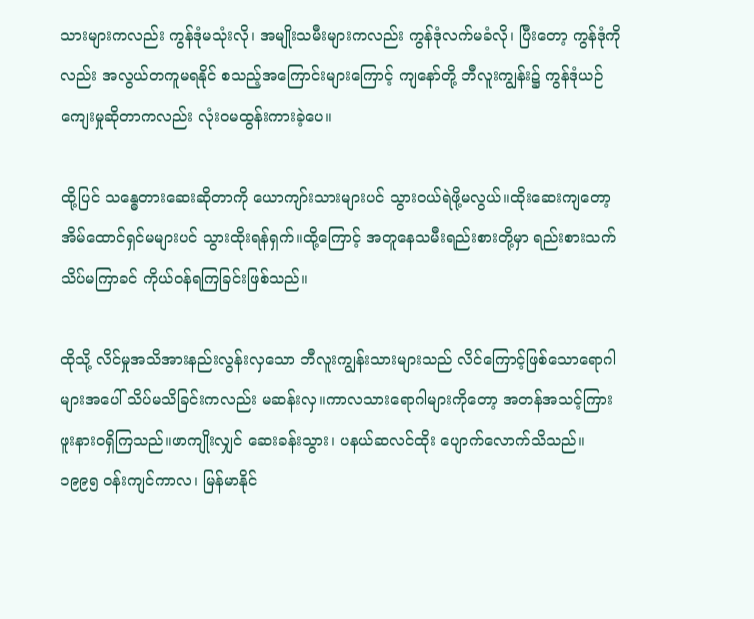သားများကလည်း ကွန်ဒုံမသုံးလို၊ အမျိုးသမီးများကလည်း ကွန်ဒုံလက်မခံလို၊ ပြီးတော့ ကွန်ဒုံကိုလည်း အလွယ်တကူမရနိုင် စသည့်အကြောင်းများကြောင့် ကျနော်တို့ ဘီလူးကျွန်း၌ ကွန်ဒုံယဉ်ကျေးမှုဆိုတာကလည်း လုံးဝမထွန်းကားခဲ့ပေ။

ထို့ပြင် သန္ဓေတားဆေးဆိုတာကို ယောကျာ်းသားများပင် သွားဝယ်ရဲဖို့မလွယ်။ထိုးဆေးကျတော့ အိမ်ထောင်ရှင်မများပင် သွားထိုးရန်ရှက်။ထို့ကြောင့် အတူနေသမီးရည်းစားတို့မှာ ရည်းစားသက် သိပ်မကြာခင် ကိုယ်ဝန်ရကြခြင်းဖြစ်သည်။

ထိုသို့ လိင်မှုအသိအားနည်းလွန်းလှသော ဘီလူးကျွန်းသားများသည် လိင်ကြောင့်ဖြစ်သောရောဂါများအပေါ် သိပ်မသိခြင်းကလည်း မဆန်းလှ။ကာလသားရောဂါများကိုတော့ အတန်အသင့်ကြားဖူးနားဝရှိကြသည်။ဖာကျိုးလျှင် ဆေးခန်းသွား၊ ပနယ်ဆလင်ထိုး ပျောက်လောက်သိသည်။ ၁၉၉၅ ဝန်းကျင်ကာလ၊ မြန်မာနိုင်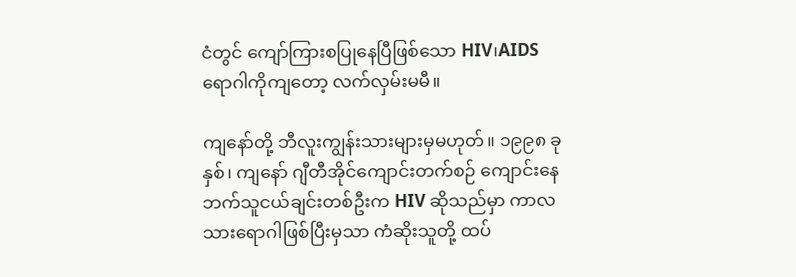ငံတွင် ကျော်ကြားစပြုနေပြီဖြစ်သော HIV၊AIDS ရောဂါကိုကျတော့ လက်လှမ်းမမီ။

ကျနော်တို့ ဘီလူးကျွန်းသားများမှမဟုတ်။ ၁၉၉၈ ခုနှစ်၊ ကျနော် ဂျီတီအိုင်ကျောင်းတက်စဉ် ကျောင်းနေဘက်သူငယ်ချင်းတစ်ဦးက HIV ဆိုသည်မှာ ကာလသားရောဂါဖြစ်ပြီးမှသာ ကံဆိုးသူတို့ ထပ်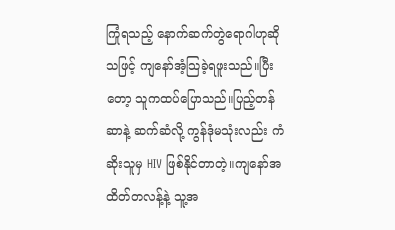ကြုံရသည့် နောက်ဆက်တွဲရောဂါဟုဆိုသဖြင့် ကျနော်အံ့သြခဲ့ရဖူးသည်။ပြီးတော့ သူကထပ်ပြောသည်။ပြည့်တန်ဆာနဲ့ ဆက်ဆံလို့ ကွန်ဒုံမသုံးလည်း ကံဆိုးသူမှ HIV ဖြစ်နိုင်တာတဲ့။ကျနော်အထိတ်တလန့်နဲ့ သူ့အ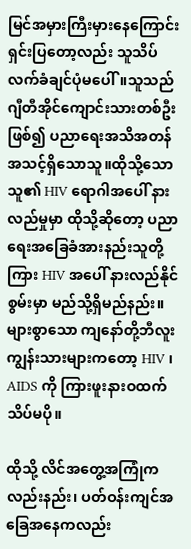မြင်အမှားကြီးမှားနေကြောင်း ရှင်းပြတော့လည်း သူသိပ်လက်ခံချင်ပုံမပေါ်။သူသည် ဂျီတီအိုင်ကျောင်းသားတစ်ဦးဖြစ်၍ ပညာရေးအသိအတန်အသင့်ရှိသောသူ။ထိုသို့သောသူ၏ HIV ရောဂါအပေါ် နားလည်မှုမှာ ထိုသို့ဆိုတော့ ပညာရေးအခြေခံအားနည်းသူတို့ကြား HIV အပေါ် နားလည်နိုင်စွမ်းမှာ မည်သို့ရှိမည်နည်း။များစွာသော ကျနော်တို့ဘီလူးကျွန်းသားများကတော့ HIV ၊ AIDS ကို ကြားဖူးနားဝထက် သိပ်မပို။

ထိုသို့ လိင်အတွေ့အကြုံကလည်းနည်း၊ ပတ်ဝန်းကျင်အခြေအနေကလည်း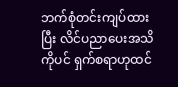ဘက်စုံတင်းကျပ်ထားပြီး လိင်ပညာပေးအသိကိုပင် ရှက်စရာဟုထင်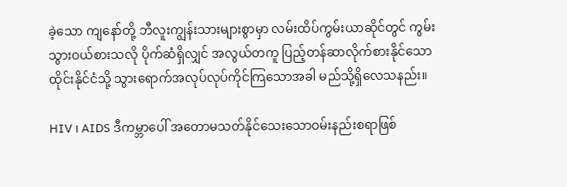ခဲ့သော ကျနော်တို့ ဘီလူးကျွန်းသားများစွာမှာ လမ်းထိပ်ကွမ်းယာဆိုင်တွင် ကွမ်းသွားဝယ်စားသလို ပိုက်ဆံရှိလျှင် အလွယ်တကူ ပြည့်တန်ဆာလိုက်စားနိုင်သော ထိုင်းနိုင်ငံသို့ သွားရောက်အလုပ်လုပ်ကိုင်ကြသောအခါ မည်သို့ရှိလေသနည်း။

HIV ၊ AIDS ဒီကမ္ဘာပေါ် အတောမသတ်နိုင်သေးသောဝမ်းနည်းစရာဖြစ်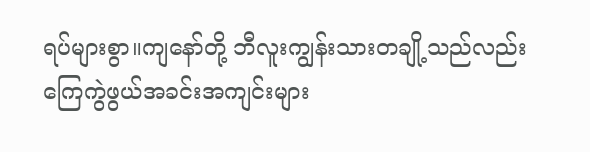ရပ်များစွာ။ကျနော်တို့ ဘီလူးကျွန်းသားတချို့သည်လည်း ကြေကွဲဖွယ်အခင်းအကျင်းများ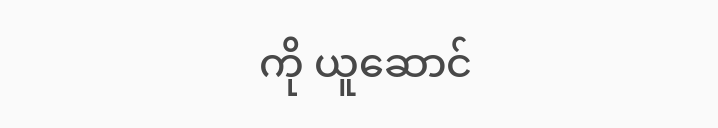ကို ယူဆောင်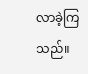လာခဲ့ကြသည်။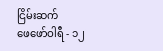ငြိမ်းဆက်
ဖေဖော်ဝါရီ - ၁၂